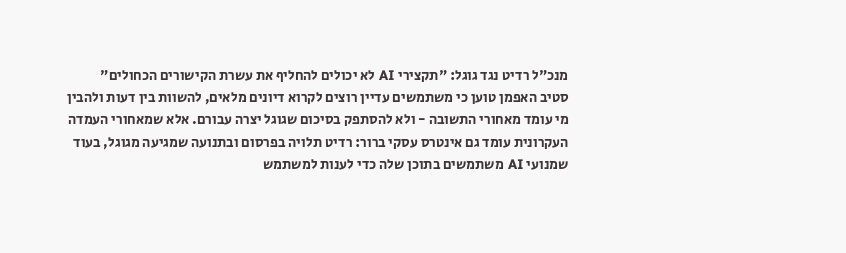מנכ"ל רדיט נגד גוגל: "תקצירי AI לא יכולים להחליף את עשרת הקישורים הכחולים"
סטיב האפמן טוען כי משתמשים עדיין רוצים לקרוא דיונים מלאים, להשוות בין דעות ולהבין מי עומד מאחורי התשובה - ולא להסתפק בסיכום שגוגל יצרה עבורם. אלא שמאחורי העמדה העקרונית עומד גם אינטרס עסקי ברור: רדיט תלויה בפרסום ובתנועה שמגיעה מגוגל, בעוד שמנועי AI משתמשים בתוכן שלה כדי לענות למשתמש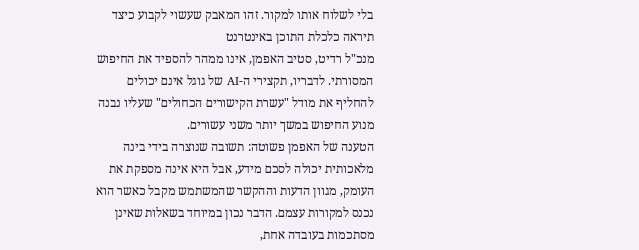בלי לשלוח אותו למקור. זהו המאבק שעשוי לקבוע כיצד תיראה כלכלת התוכן באינטרנט
מנכ"ל רדיט, סטיב האפמן, אינו ממהר להספיד את החיפוש המסורתי. לדבריו, תקצירי ה-AI של גוגל אינם יכולים להחליף את מודל "עשרת הקישורים הכחולים" שעליו נבנה מנוע החיפוש במשך יותר משני עשורים.
הטענה של האפמן פשוטה: תשובה שנוצרה בידי בינה מלאכותית יכולה לסכם מידע, אבל היא אינה מספקת את העומק, מגוון הדעות וההקשר שהמשתמש מקבל כאשר הוא נכנס למקורות עצמם. הדבר נכון במיוחד בשאלות שאינן מסתכמות בעובדה אחת,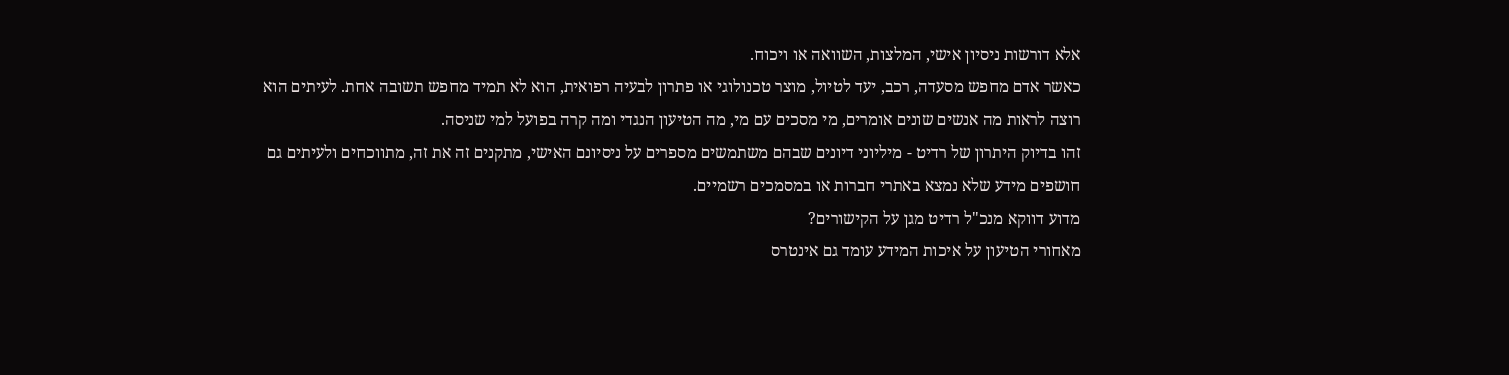אלא דורשות ניסיון אישי, המלצות, השוואה או ויכוח.
כאשר אדם מחפש מסעדה, רכב, יעד לטיול, מוצר טכנולוגי או פתרון לבעיה רפואית, הוא לא תמיד מחפש תשובה אחת. לעיתים הוא רוצה לראות מה אנשים שונים אומרים, מי מסכים עם מי, מה הטיעון הנגדי ומה קרה בפועל למי שניסה.
זהו בדיוק היתרון של רדיט - מיליוני דיונים שבהם משתמשים מספרים על ניסיונם האישי, מתקנים זה את זה, מתווכחים ולעיתים גם חושפים מידע שלא נמצא באתרי חברות או במסמכים רשמיים.
מדוע דווקא מנכ"ל רדיט מגן על הקישורים?
מאחורי הטיעון על איכות המידע עומד גם אינטרס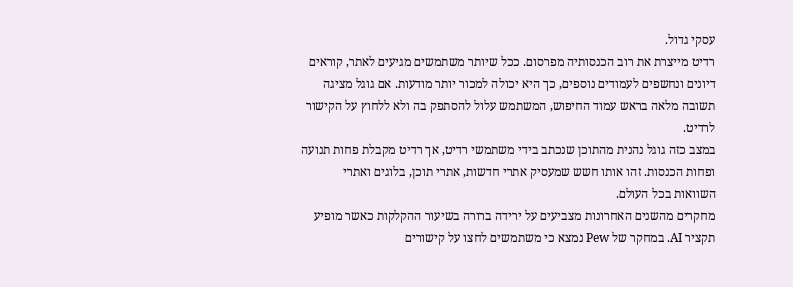עסקי גדול.
רדיט מייצרת את רוב הכנסותיה מפרסום. ככל שיותר משתמשים מגיעים לאתר, קוראים דיונים ונחשפים לעמודים נוספים, כך היא יכולה למכור יותר מודעות. אם גוגל מציגה תשובה מלאה בראש עמוד החיפוש, המשתמש עלול להסתפק בה ולא ללחוץ על הקישור לרדיט.
במצב כזה גוגל נהנית מהתוכן שנכתב בידי משתמשי רדיט, אך רדיט מקבלת פחות תנועה ופחות הכנסות. זהו אותו חשש שמעסיק אתרי חדשות, אתרי תוכן, בלוגים ואתרי השוואות בכל העולם.
מחקרים מהשנים האחרונות מצביעים על ירידה ברורה בשיעור ההקלקות כאשר מופיע תקציר AI. במחקר של Pew נמצא כי משתמשים לחצו על קישורים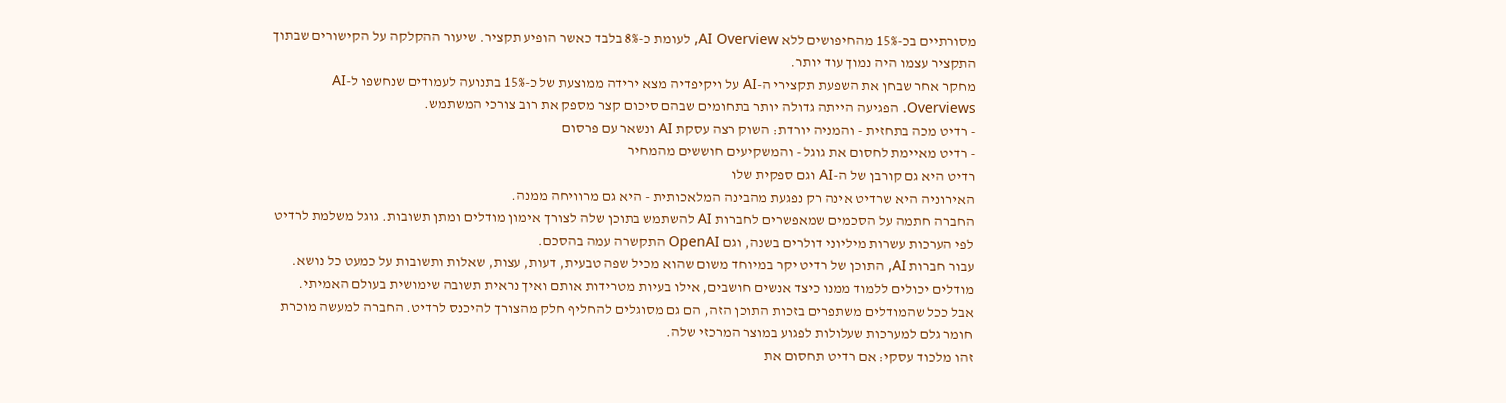מסורתיים בכ-15% מהחיפושים ללא AI Overview, לעומת כ-8% בלבד כאשר הופיע תקציר. שיעור ההקלקה על הקישורים שבתוך התקציר עצמו היה נמוך עוד יותר.
מחקר אחר שבחן את השפעת תקצירי ה-AI על ויקיפדיה מצא ירידה ממוצעת של כ-15% בתנועה לעמודים שנחשפו ל-AI Overviews. הפגיעה הייתה גדולה יותר בתחומים שבהם סיכום קצר מספק את רוב צורכי המשתמש.
- רדיט מכה בתחזית - והמניה יורדת: השוק רצה עסקת AI ונשאר עם פרסום
- רדיט מאיימת לחסום את גוגל - והמשקיעים חוששים מהמחיר
רדיט היא גם קורבן של ה-AI וגם ספקית שלו
האירוניה היא שרדיט אינה רק נפגעת מהבינה המלאכותית - היא גם מרוויחה ממנה.
החברה חתמה על הסכמים שמאפשרים לחברות AI להשתמש בתוכן שלה לצורך אימון מודלים ומתן תשובות. גוגל משלמת לרדיט לפי הערכות עשרות מיליוני דולרים בשנה, וגם OpenAI התקשרה עמה בהסכם.
עבור חברות AI, התוכן של רדיט יקר במיוחד משום שהוא מכיל שפה טבעית, דעות, עצות, שאלות ותשובות על כמעט כל נושא. מודלים יכולים ללמוד ממנו כיצד אנשים חושבים, אילו בעיות מטרידות אותם ואיך נראית תשובה שימושית בעולם האמיתי.
אבל ככל שהמודלים משתפרים בזכות התוכן הזה, הם גם מסוגלים להחליף חלק מהצורך להיכנס לרדיט. החברה למעשה מוכרת חומר גלם למערכות שעלולות לפגוע במוצר המרכזי שלה.
זהו מלכוד עסקי: אם רדיט תחסום את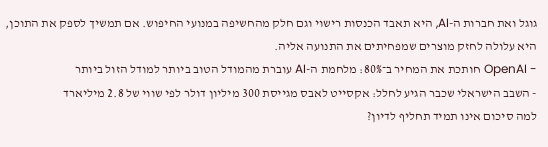גוגל ואת חברות ה-AI, היא תאבד הכנסות רישוי וגם חלק מהחשיפה במנועי החיפוש. אם תמשיך לספק את התוכן, היא עלולה לחזק מוצרים שמפחיתים את התנועה אליה.
- OpenAI חותכת את המחיר ב־80%: מלחמת ה-AI עוברת מהמודל הטוב ביותר למודל הזול ביותר
- השבב הישראלי שכבר הגיע לחלל: אקסייט לאבס מגייסת 300 מיליון דולר לפי שווי של 2.8 מיליארד
למה סיכום אינו תמיד תחליף לדיון?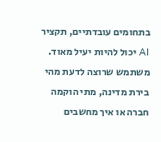בתחומים עובדתיים, תקציר AI יכול להיות יעיל מאוד. משתמש שרוצה לדעת מהי בירת מדינה, מתי הוקמה חברה או איך מחשבים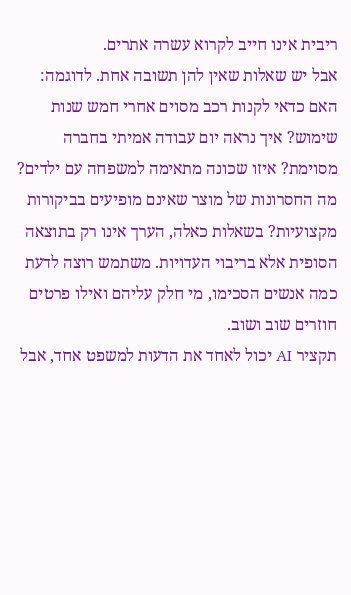ריבית אינו חייב לקרוא עשרה אתרים.
אבל יש שאלות שאין להן תשובה אחת. לדוגמה: האם כדאי לקנות רכב מסוים אחרי חמש שנות שימוש? איך נראה יום עבודה אמיתי בחברה מסוימת? איזו שכונה מתאימה למשפחה עם ילדים? מה החסרונות של מוצר שאינם מופיעים בביקורות מקצועיות? בשאלות כאלה, הערך אינו רק בתוצאה הסופית אלא בריבוי העדויות. משתמש רוצה לדעת כמה אנשים הסכימו, מי חלק עליהם ואילו פרטים חוזרים שוב ושוב.
תקציר AI יכול לאחד את הדעות למשפט אחד, אבל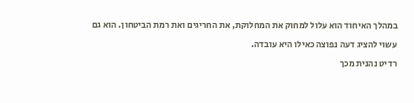במהלך האיחוד הוא עלול למחוק את המחלוקת, את החריגים ואת רמת הביטחון. הוא גם עשוי להציג דעה נפוצה כאילו היא עובדה.
רדיט נהנית מכך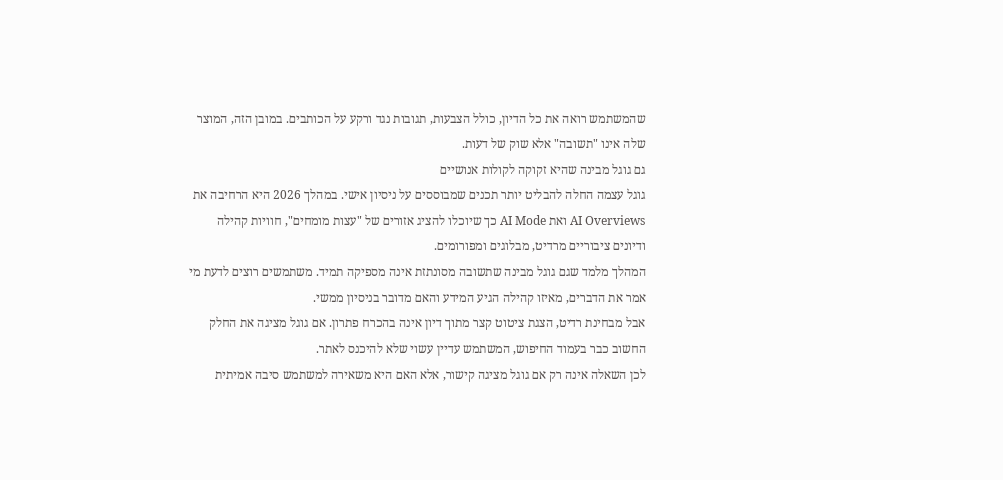שהמשתמש רואה את כל הדיון, כולל הצבעות, תגובות נגד ורקע על הכותבים. במובן הזה, המוצר שלה אינו "תשובה" אלא שוק של דעות.
גם גוגל מבינה שהיא זקוקה לקולות אנושיים
גוגל עצמה החלה להבליט יותר תכנים שמבוססים על ניסיון אישי. במהלך 2026 היא הרחיבה את AI Overviews ואת AI Mode כך שיוכלו להציג אזורים של "עצות מומחים", חוויות קהילה ודיונים ציבוריים מרדיט, מבלוגים ומפורומים.
המהלך מלמד שגם גוגל מבינה שתשובה מסונתזת אינה מספיקה תמיד. משתמשים רוצים לדעת מי אמר את הדברים, מאיזו קהילה הגיע המידע והאם מדובר בניסיון ממשי.
אבל מבחינת רדיט, הצגת ציטוט קצר מתוך דיון אינה בהכרח פתרון. אם גוגל מציגה את החלק החשוב כבר בעמוד החיפוש, המשתמש עדיין עשוי שלא להיכנס לאתר.
לכן השאלה אינה רק אם גוגל מציגה קישור, אלא האם היא משאירה למשתמש סיבה אמיתית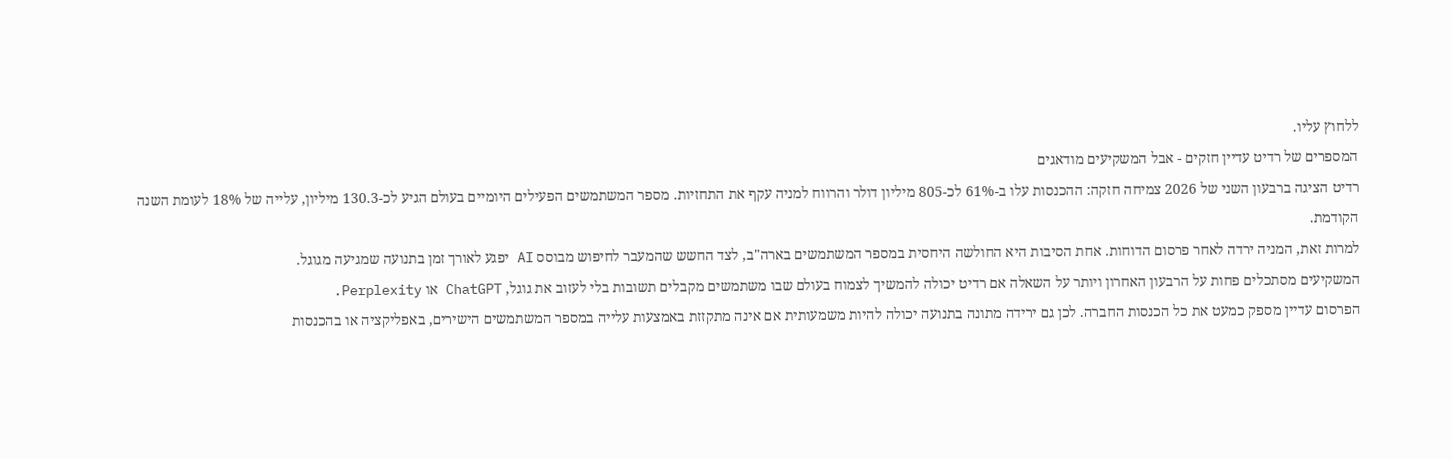ללחוץ עליו.
המספרים של רדיט עדיין חזקים - אבל המשקיעים מודאגים
רדיט הציגה ברבעון השני של 2026 צמיחה חזקה: ההכנסות עלו ב-61% לכ-805 מיליון דולר והרווח למניה עקף את התחזיות. מספר המשתמשים הפעילים היומיים בעולם הגיע לכ-130.3 מיליון, עלייה של 18% לעומת השנה הקודמת.
למרות זאת, המניה ירדה לאחר פרסום הדוחות. אחת הסיבות היא החולשה היחסית במספר המשתמשים בארה"ב, לצד החשש שהמעבר לחיפוש מבוסס AI יפגע לאורך זמן בתנועה שמגיעה מגוגל.
המשקיעים מסתכלים פחות על הרבעון האחרון ויותר על השאלה אם רדיט יכולה להמשיך לצמוח בעולם שבו משתמשים מקבלים תשובות בלי לעזוב את גוגל, ChatGPT או Perplexity.
הפרסום עדיין מספק כמעט את כל הכנסות החברה. לכן גם ירידה מתונה בתנועה יכולה להיות משמעותית אם אינה מתקזזת באמצעות עלייה במספר המשתמשים הישירים, באפליקציה או בהכנסות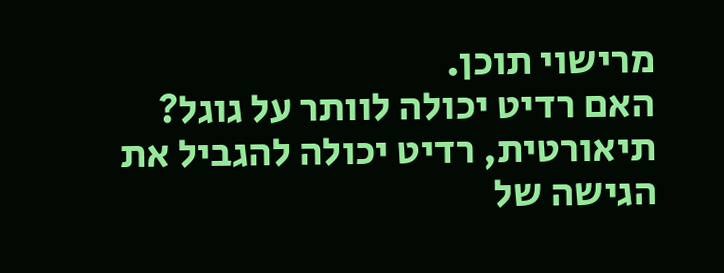מרישוי תוכן.
האם רדיט יכולה לוותר על גוגל?
תיאורטית, רדיט יכולה להגביל את הגישה של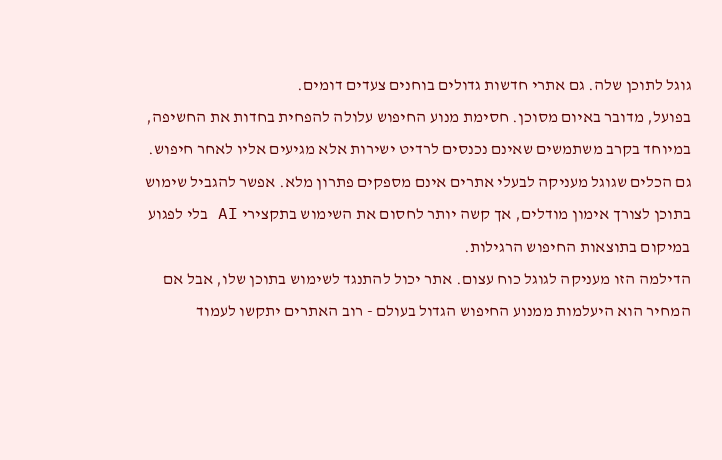גוגל לתוכן שלה. גם אתרי חדשות גדולים בוחנים צעדים דומים.
בפועל, מדובר באיום מסוכן. חסימת מנוע החיפוש עלולה להפחית בחדות את החשיפה, במיוחד בקרב משתמשים שאינם נכנסים לרדיט ישירות אלא מגיעים אליו לאחר חיפוש.
גם הכלים שגוגל מעניקה לבעלי אתרים אינם מספקים פתרון מלא. אפשר להגביל שימוש בתוכן לצורך אימון מודלים, אך קשה יותר לחסום את השימוש בתקצירי AI בלי לפגוע במיקום בתוצאות החיפוש הרגילות.
הדילמה הזו מעניקה לגוגל כוח עצום. אתר יכול להתנגד לשימוש בתוכן שלו, אבל אם המחיר הוא היעלמות ממנוע החיפוש הגדול בעולם - רוב האתרים יתקשו לעמוד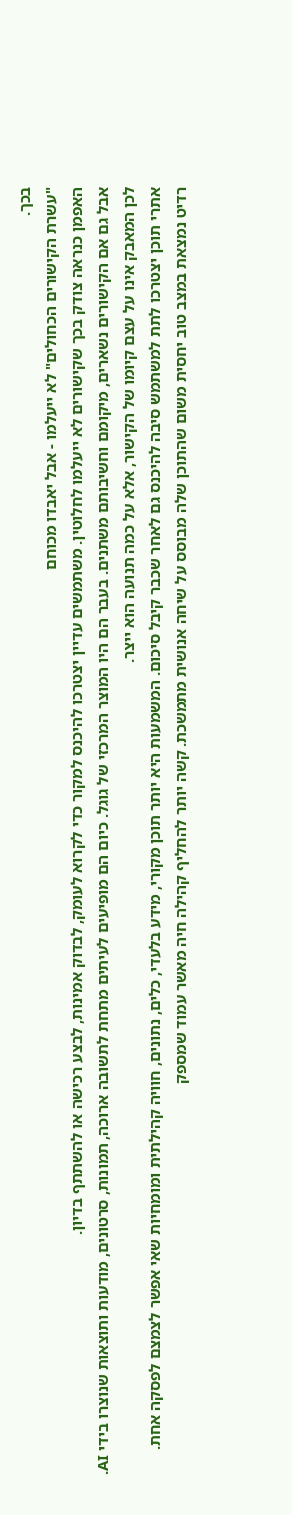בכך.
"עשרת הקישורים הכחולים" לא ייעלמו - אבל יאבדו מכוחם
האפמן כנראה צודק בכך שקישורים לא ייעלמו לחלוטין. משתמשים עדיין יצטרכו להיכנס למקור כדי לקרוא לעומק, לבדוק אמינות, לבצע רכישה או להשתתף בדיון.
אבל גם אם הקישורים נשארים, מיקומם וחשיבותם משתנים. בעבר הם היו המוצר המרכזי של גוגל. כיום הם מופיעים לעיתים מתחת לתשובה ארוכה, תמונות, סרטונים, מודעות ותוצאות שנוצרו בידי AI.
לכן המאבק אינו על עצם קיומו של הקישור, אלא על כמה תנועה הוא ייצר.
אתרי תוכן יצטרכו לתת למשתמש סיבה להיכנס גם לאחר שכבר קיבל סיכום. המשמעות היא יותר תוכן מקורי, מידע בלעדי, כלים, נתונים, חוויה קהילתית ומומחיות שאי אפשר לצמצם לפסקה אחת.
רדיט נמצאת במצב טוב יחסית משום שהתוכן שלה מבוסס על שיחה אנושית מתמשכת. קשה יותר להחליף קהילה חיה מאשר עמוד שמספק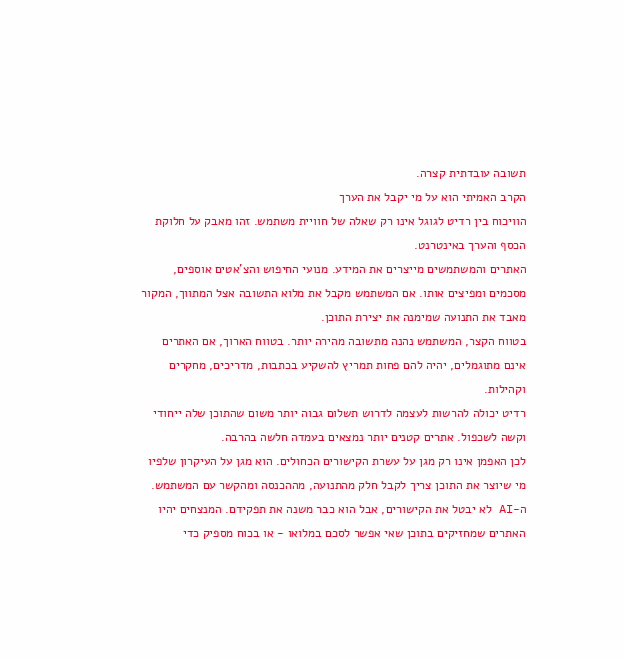תשובה עובדתית קצרה.
הקרב האמיתי הוא על מי יקבל את הערך
הוויכוח בין רדיט לגוגל אינו רק שאלה של חוויית משתמש. זהו מאבק על חלוקת הכסף והערך באינטרנט.
האתרים והמשתמשים מייצרים את המידע. מנועי החיפוש והצ'אטים אוספים, מסכמים ומפיצים אותו. אם המשתמש מקבל את מלוא התשובה אצל המתווך, המקור מאבד את התנועה שמימנה את יצירת התוכן.
בטווח הקצר, המשתמש נהנה מתשובה מהירה יותר. בטווח הארוך, אם האתרים אינם מתוגמלים, יהיה להם פחות תמריץ להשקיע בכתבות, מדריכים, מחקרים וקהילות.
רדיט יכולה להרשות לעצמה לדרוש תשלום גבוה יותר משום שהתוכן שלה ייחודי וקשה לשכפול. אתרים קטנים יותר נמצאים בעמדה חלשה בהרבה.
לכן האפמן אינו רק מגן על עשרת הקישורים הכחולים. הוא מגן על העיקרון שלפיו מי שיוצר את התוכן צריך לקבל חלק מהתנועה, מההכנסה ומהקשר עם המשתמש.
ה-AI לא יבטל את הקישורים, אבל הוא כבר משנה את תפקידם. המנצחים יהיו האתרים שמחזיקים בתוכן שאי אפשר לסכם במלואו - או בכוח מספיק כדי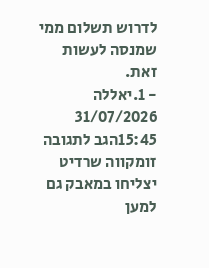לדרוש תשלום ממי שמנסה לעשות זאת.
- 1.יאללה 31/07/2026 15:45הגב לתגובה זומקווה שרדיט יצליחו במאבק גם למען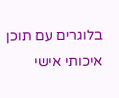בלוגרים עם תוכן איכותי אישי